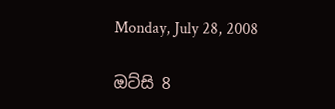Monday, July 28, 2008

ඔට්සි 8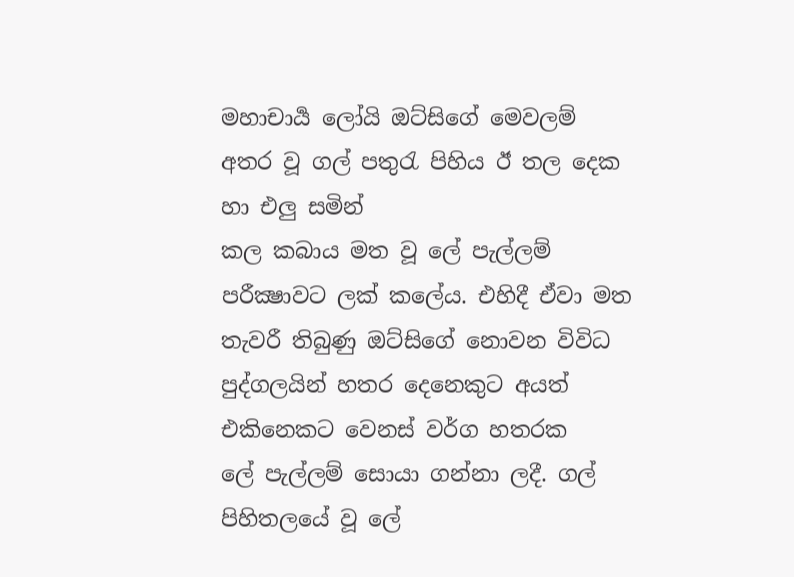මහාචාර්‍ය ලෝයි ඔට්සිගේ මෙවලම් අතර වූ ගල් පතුරැ පිහිය ඊ තල දෙක හා එලු සමින්
කල කබාය මත වූ ලේ පැල්ලම් පරීක්‍ෂාවට ලක් කලේය. එහිදී ඒවා මත තැවරී තිබුණු ඔට්සිගේ නොවන විවිධ පුද්ගලයින් හතර දෙනෙකුට අයත් එකිනෙකට වෙනස් වර්ග හතරක
ලේ පැල්ලම් සොයා ගන්නා ලදී. ගල් පිහිතලයේ වූ ලේ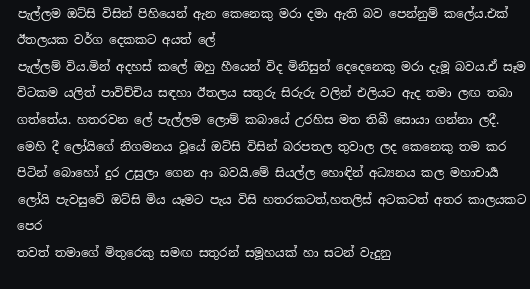පැල්ලම ඔට්සි විසින් පිහියෙන් ඇන කෙනෙකු මරා දමා ඇති බව පෙන්නුම් කලේය.එක් ඊතලයක වර්ග දෙකකට අයත් ලේ
පැල්ලම් විය.මින් අදහස් කලේ ඔහු හීයෙන් විද මිනිසුන් දෙදෙනෙකු මරා දැමූ බවය.ඒ සෑම විටකම යලිත් පාවිච්චිය සඳහා ඊතලය සතුරු සිරුරු වලින් එලියට ඇද තමා ලඟ තබා
ගත්තේය. හතරවන ලේ පැල්ලම ලොම් කබායේ උරහිස මත තිබී සොයා ගන්නා ලදී.
මෙහි දී ලෝයිගේ නිගමනය වූයේ ඔට්සි විසින් බරපතල තුවාල ලද කෙනෙකු තම කර
පිටින් බොහෝ දුර උසුලා ගෙන ආ බවයි.මේ සියල්ල හොඳින් අධ්‍යනය කල මහාචාර්‍ය ලෝයි පැවසුවේ ඔට්සි මිය යෑමට පැය විසි හතරකටත්,හතලිස් අටකටත් අතර කාලයකට පෙර
තවත් තමාගේ මිතුරෙකු සමඟ සතුරන් සමූහයක් හා සටන් වැදුනු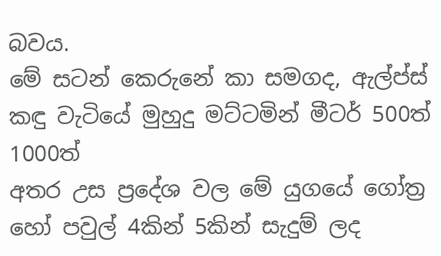බවය.
මේ සටන් කෙරුනේ කා සමගද, ඇල්ප්ස් කඳු වැටියේ මුහුදු මට්ටමින් මීටර් 500ත් 1000ත්
අතර උස ප්‍රදේශ වල මේ යුගයේ ගෝත්‍ර හෝ පවුල් 4කින් 5කින් සැදුම් ලද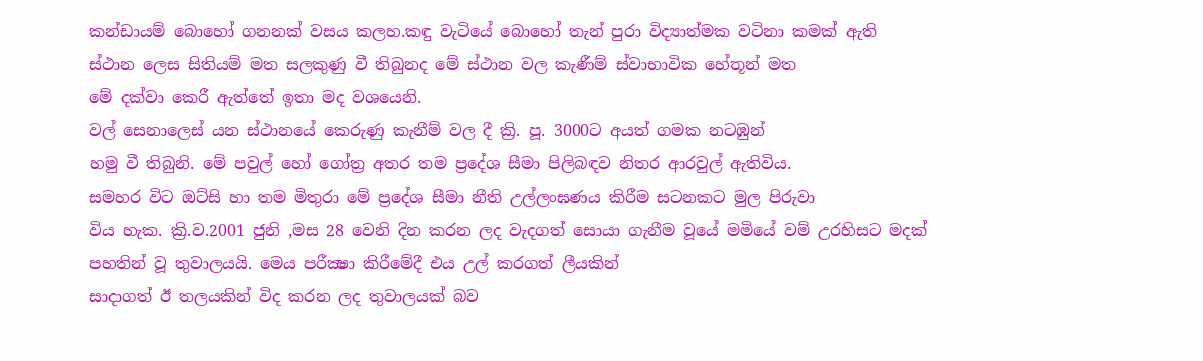කන්ඩායම් බොහෝ ගනනක් වසය කලහ.කඳු වැටියේ බොහෝ තැන් පුරා විද්‍යාත්මක වටිනා කමක් ඇති
ස්ථාන ලෙස සිතියම් මත සලකුණු වී තිබුනද මේ ස්ථාන වල කැණීම් ස්වාභාවික හේතූන් මත
මේ දක්වා කෙරී ඇත්තේ ඉතා මද වශයෙනි.
වල් සෙනාලෙස් යන ස්ථානයේ කෙරුණු කැනීම් වල දී ක්‍රි. පූ. 3000ට අයත් ගමක නටඹුන්
හමු වී තිබුනි. මේ පවුල් හෝ ගෝත්‍ර අතර තම ප්‍රදේශ සීමා පිලිබඳව නිතර ආරවුල් ඇතිවිය.
සමහර විට ඔට්සි හා තම මිතුරා මේ ප්‍රදේශ සීමා නීති උල්ලංඝණය කිරීම සටනකට මුල පිරුවා
විය හැක. ක්‍රි.ව.2001 ජුනි ,මස 28 වෙනි දින කරන ලද වැදගත් සොයා ගැනීම වූයේ මමියේ වම් උරහිසට මදක් පහතින් වූ තුවාලයයි. මෙය පරීක්‍ෂා කිරීමේදී එය උල් කරගත් ලීයකින්
සාදාගත් ඊ තලයකින් විද කරන ලද තුවාලයක් බව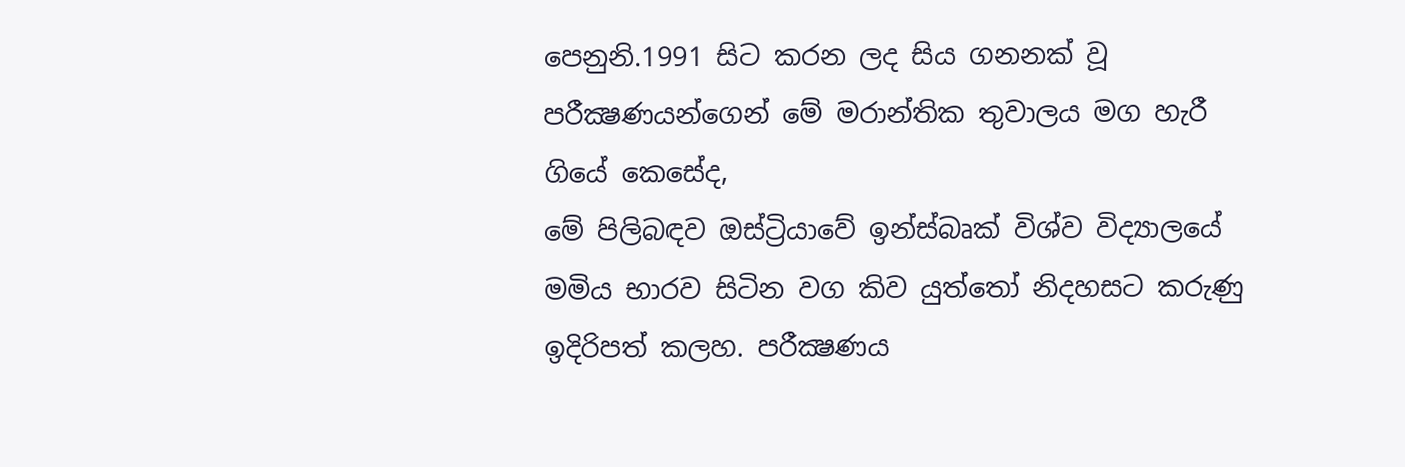පෙනුනි.1991 සිට කරන ලද සිය ගනනක් වූ පරීක්‍ෂණයන්ගෙන් මේ මරාන්තික තුවාලය මග හැරී ගියේ කෙසේද,
මේ පිලිබඳව ඔස්ට්‍රියාවේ ඉන්ස්බෘක් විශ්ව විද්‍යාලයේ මමිය භාරව සිටින වග කිව යුත්තෝ නිදහසට කරුණු ඉදිරිපත් කලහ. පරීක්‍ෂණය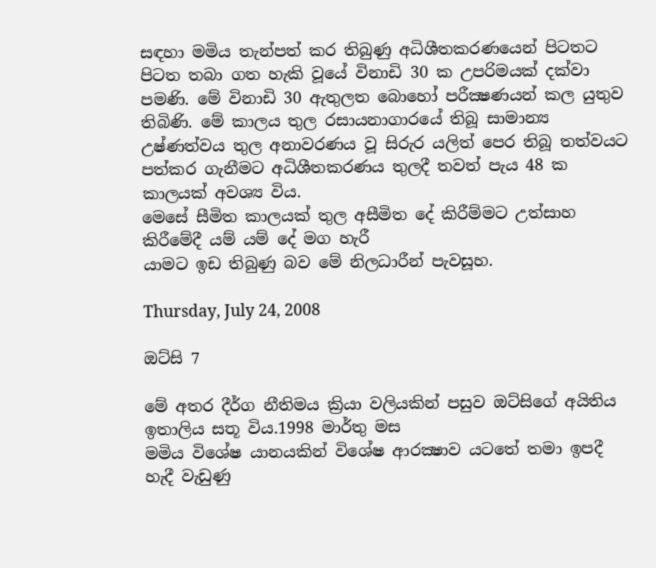සඳහා මමිය තැන්පත් කර තිබුණු අධිශීතකරණයෙන් පිටතට පිටත තබා ගත හැකි වූයේ විනාඩි 30 ක උපරිමයක් දක්වා පමණි. මේ විනාඩි 30 ඇතුලත බොහෝ පරීක්‍ෂණයන් කල යුතුව තිබිණි. මේ කාලය තුල රසායනාගාරයේ තිබූ සාමාන්‍ය උෂ්ණත්වය තුල අනාවරණය වූ සිරුර යලිත් පෙර තිබූ තත්වයට පත්කර ගැනීමට අධිශීතකරණය තුලදී තවත් පැය 48 ක කාලයක් අවශ්‍ය විය.
මෙසේ සීමිත කාලයක් තුල අසීමිත දේ කිරීම්මට උත්සාහ කිරීමේදී යම් යම් දේ මග හැරී
යාමට ඉඩ තිබුණු බව මේ නිලධාරීන් පැවසූහ.

Thursday, July 24, 2008

ඔට්සි 7

මේ අතර දීර්ග නීතිමය ක්‍රියා වලියකින් පසුව ඔට්සිගේ අයිතිය ඉතාලිය සතූ විය.1998 මාර්තු මස
මමිය විශේෂ යානයකින් විශේෂ ආරක්‍ෂාව යටතේ තමා ඉපදී හැදී වැඩුණු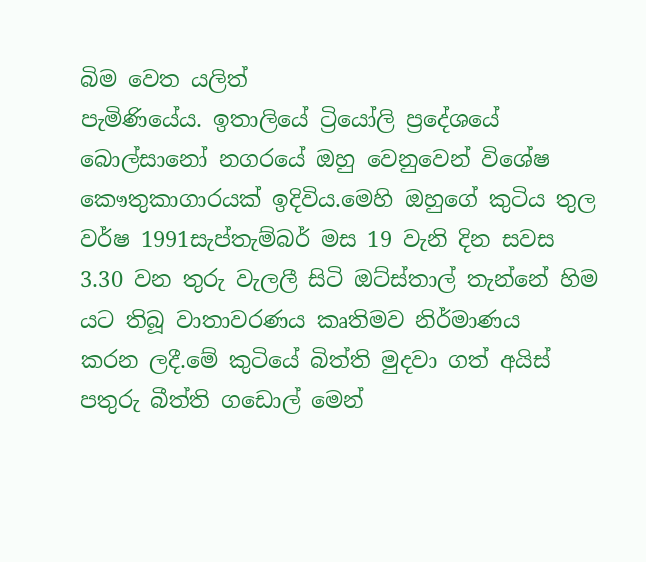බිම වෙත යලිත්
පැමිණියේය. ඉතාලියේ ට්‍රියෝලි ප්‍රදේශයේ බොල්සානෝ නගරයේ ඔහු වෙනුවෙන් විශේෂ කෞතුකාගාරයක් ඉදිවිය.මෙහි ඔහුගේ කුටිය තුල වර්ෂ 1991සැප්තැම්බර් මස 19 වැනි දින සවස
3.30 වන තුරු වැලලී සිටි ඔට්ස්තාල් තැන්නේ හිම යට තිබූ වාතාවරණය කෘතිමව නිර්මාණය
කරන ලදී.මේ කුටියේ බිත්ති මුදවා ගත් අයිස් පතුරු බීත්ති ගඩොල් මෙන්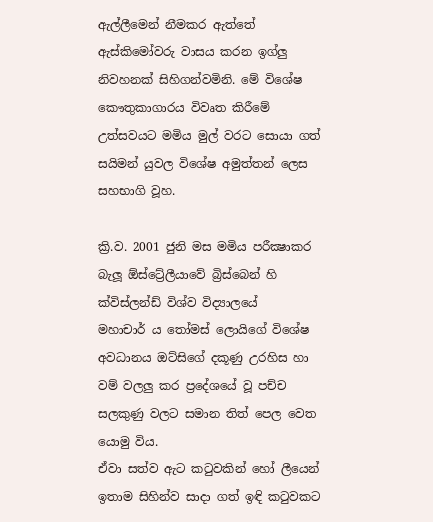ඇල්ලීමෙන් නීමකර ඇත්තේ ඇස්කිමෝවරු වාසය කරන ඉග්ලු නිවහනක් සිහිගන්වමිනි. මේ විශේෂ කෞතුකාගාරය විවෘත කිරීමේ උත්සවයට මමිය මුල් වරට සොයා ගත් සයිමන් යුවල විශේෂ අමුත්තන් ලෙස
සහභාගි වූහ.

ක්‍රි.ව. 2001 ජුනි මස මමිය පරීක්‍ෂාකර බැලූ ඕස්ට්‍රේලීයාවේ බ්‍රිස්බෙන් හි ක්විස්ලන්ඩ් විශ්ව විද්‍යාලයේ
මහාචාර් ය තෝමස් ලොයිගේ විශේෂ අවධානය ඔට්සිගේ දකූණු උරහිස හා වම් වලලු කර ප්‍රදේශයේ වූ පච්ච සලකුණු වලට සමාන තිත් පෙල වෙත යොමු විය.
ඒවා සත්ව ඇට කටුවකින් හෝ ලීයෙන් ඉතාම සිහින්ව සාදා ගත් ඉඳි කටුවකට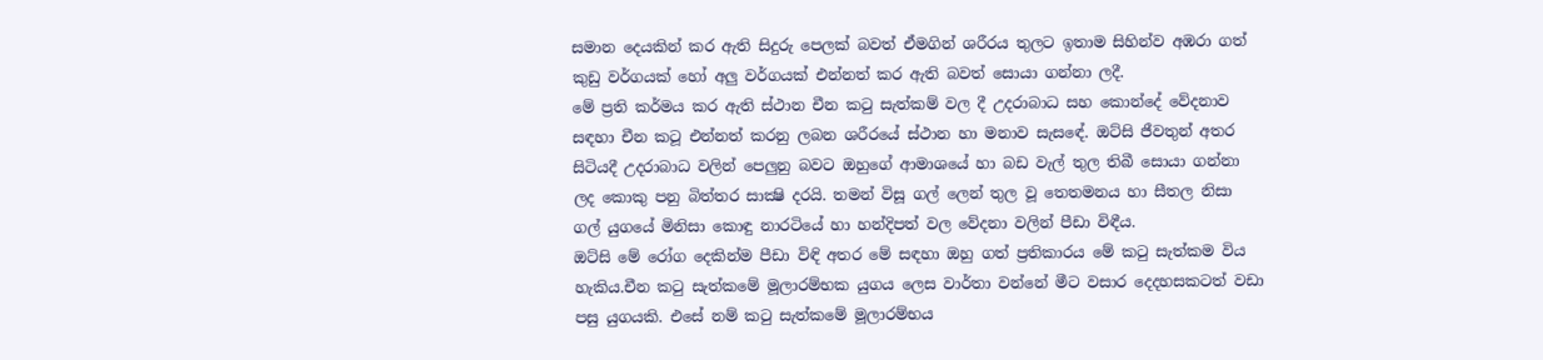සමාන දෙයකින් කර ඇති සිදුරු පෙලක් බවත් ඒමගින් ශරීරය තුලට ඉතාම සිහින්ව අඹරා ගත්
කුඩු වර්ගයක් හෝ අලු වර්ගයක් එන්නත් කර ඇති බවත් සොයා ගන්නා ලදී.
මේ ප්‍රති කර්මය කර ඇති ස්ථාන චීන කටු සැත්කම් වල දී උදරාබාධ සහ කොන්දේ වේදනාව
සඳහා චීන කටූ එන්නත් කරනු ලබන ශරීරයේ ස්ථාන හා මනාව සැසඳේ. ඔට්සි ජීවතුන් අතර
සිටියදී උදරාබාධ වලින් පෙලුනු බවට ඔහුගේ ආමාශයේ හා බඩ වැල් තුල තිබී සොයා ගන්නා
ලද කොකු පනු බිත්තර සාක්‍ෂි දරයි. තමන් විසූ ගල් ලෙන් තුල වූ තෙතමනය හා සීතල නිසා
ගල් යුගයේ මිනිසා කොඳු නාරටියේ හා හන්දිපත් වල වේදනා වලින් පීඩා විඳීය.
ඔට්සි මේ රෝග දෙකින්ම පීඩා විඳි අතර මේ සඳහා ඔහු ගත් ප්‍රතිකාරය මේ කටු සැත්කම විය
හැකිය.චීන කටු සැත්කමේ මූලාරම්භක යුගය ලෙස වාර්තා වන්නේ මීට වසාර දෙදහසකටත් වඩා
පසු යුගයකි. එසේ නම් කටු සැත්කමේ මූලාරම්භය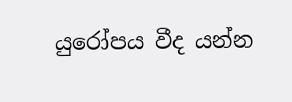යුරෝපය වීද යන්න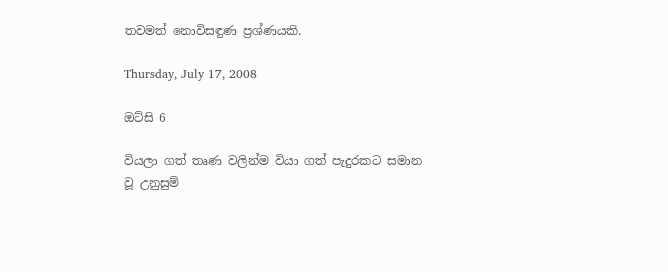තවමත් නොවිසඳුණ ප්‍රශ්ණයකි.

Thursday, July 17, 2008

ඔට්සි 6

වියලා ගත් තෘණ වලින්ම වියා ගත් පැදුරකට සමාන වූ උනුසුම්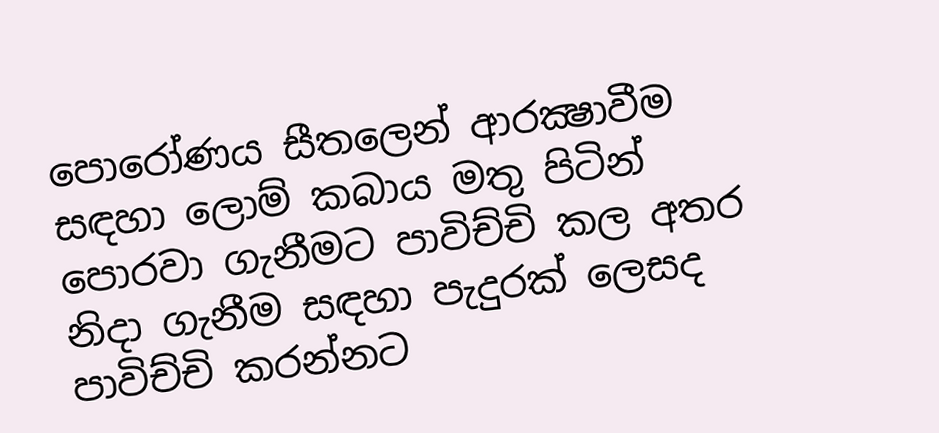පොරෝණය සීතලෙන් ආරක්‍ෂාවීම සඳහා ලොම් කබාය මතු පිටින් පොරවා ගැනීමට පාවිච්චි කල අතර නිදා ගැනීම සඳහා පැදුරක් ලෙසද පාවිච්චි කරන්නට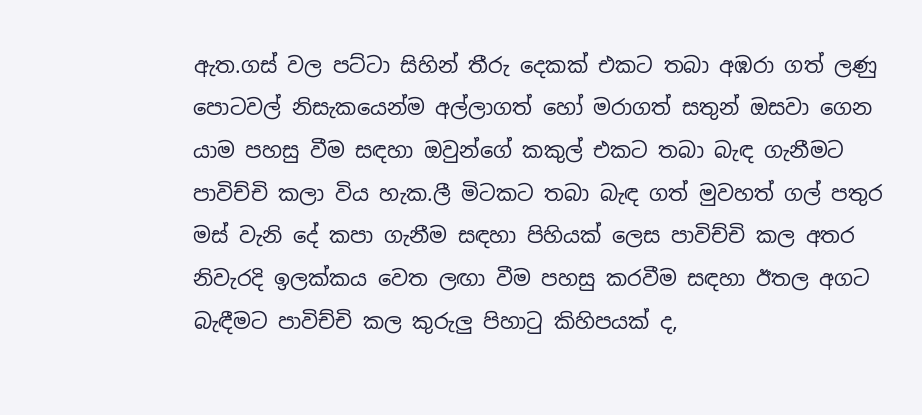ඇත.ගස් වල පට්ටා සිහින් තීරු දෙකක් එකට තබා අඹරා ගත් ලණු පොටවල් නිසැකයෙන්ම අල්ලාගත් හෝ මරාගත් සතුන් ඔසවා ගෙන යාම පහසු වීම සඳහා ඔවුන්ගේ කකුල් එකට තබා බැඳ ගැනීමට පාවිච්චි කලා විය හැක.ලී මිටකට තබා බැඳ ගත් මුවහත් ගල් පතුර මස් වැනි දේ කපා ගැනීම සඳහා පිහියක් ලෙස පාවිච්චි කල අතර නිවැරදි ඉලක්කය වෙත ලඟා වීම පහසු කරවීම සඳහා ඊතල අගට බැඳීමට පාවිච්චි කල කුරුලු පිහාටු කිහිපයක් ද,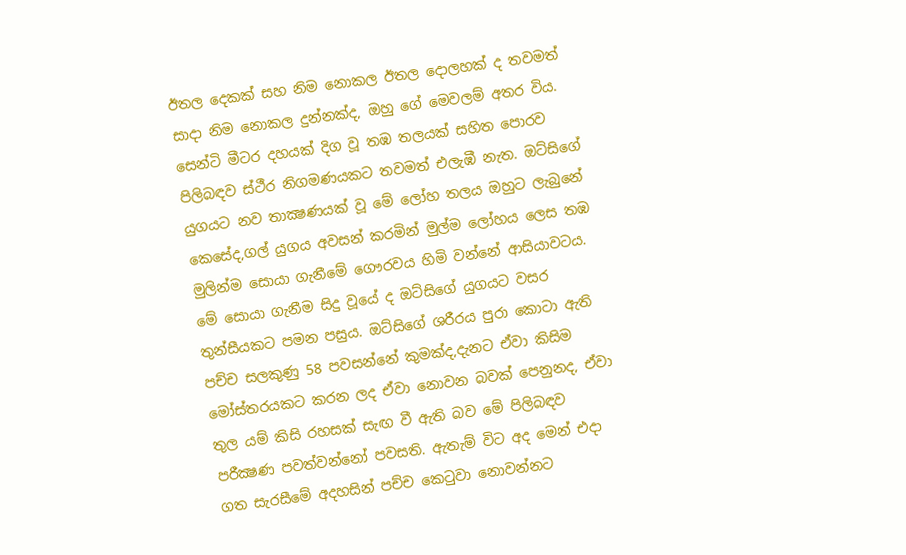ඊතල දෙකක් සහ නිම නොකල ඊතල දොලහක් ද තවමත් සාදා නිම නොකල දුන්නක්ද, ඔහු ගේ මෙවලම් අතර විය. සෙන්ටි මීටර දහයක් දිග වූ තඹ තලයක් සහිත පොරව පිලිබඳව ස්ථීර නිගමණයකට තවමත් එලැඹී නැත. ඔට්සිගේ යුගයට නව තාක්‍ෂණයක් වූ මේ ලෝහ තලය ඔහුට ලැබුනේ කෙසේද,ගල් යුගය අවසන් කරමින් මුල්ම ලෝහය ලෙස තඹ මුලින්ම සොයා ගැනීමේ ගෞරවය හිමි වන්නේ ආසියාවටය. මේ සොයා ගැනීම සිදු වූයේ ද ඔට්සිගේ යුගයට වසර තුන්සීයකට පමන පසුය. ඔට්සිගේ ශරීරය පුරා කොටා ඇති පච්ච සලකුණු 58 පවසන්නේ කුමක්ද,දැනට ඒවා කිසිම මෝස්තරයකට කරන ලද ඒවා නොවන බවක් පෙනුනද, ඒවා තුල යම් කිසි රහසක් සැඟ වී ඇති බව මේ පිලිබඳව පරීක්‍ෂණ පවත්වන්නෝ පවසති. ඇතැම් විට අද මෙන් එදා ගත සැරසීමේ අදහසින් පච්ච කෙටුවා නොවන්නට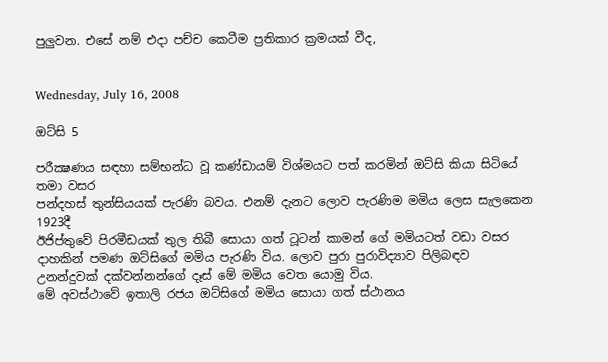පුලුවන. එසේ නම් එදා පච්ච කෙටීම ප්‍රතිකාර ක්‍රමයක් වීද,


Wednesday, July 16, 2008

ඔට්සි 5

පරීක්‍ෂණය සඳහා සම්භන්ධ වූ කණ්ඩායම් විශ්මයට පත් කරමින් ඔට්සි කියා සිටියේ තමා වසර
පන්දහස් තුන්සියයක් පැරණි බවය. එනම් දැනට ලොව පැරණිම මමිය ලෙස සැලකෙන 1923දී
ඊජිප්තුවේ පිරමීඩයක් තුල තිබී සොයා ගත් ටූටන් කාමන් ගේ මමියටත් වඩා වසර දාහකින් පමණ ඔට්සිගේ මමිය පැරණි විය. ලොව පුරා පුරාවිද්‍යාව පිලිබඳව උනන්දුවක් දක්වන්නන්ගේ දෑස් මේ මමිය වෙත යොමු විය.
මේ අවස්ථාවේ ඉතාලි රජය ඔට්සිගේ මමිය සොයා ගත් ස්ථානය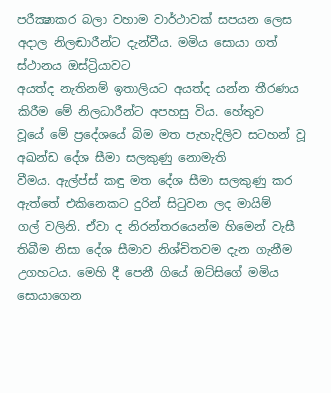පරීක්‍ෂාකර බලා වහාම වාර්ථාවක් සපයන ලෙස අදාල නිලඬාරීන්ට දැන්වීය. මමිය සොයා ගත් ස්ථානය ඔස්ට්‍රියාවට
අයත්ද නැතිනම් ඉතාලියට අයත්ද යන්න තීරණය කිරීම මේ නිලධාරීන්ට අපහසු විය. හේතුව
වූයේ මේ ප්‍රදේශයේ බිම මත පැහැදිලිව සටහන් වූ අඛන්ඩ දේශ සීමා සලකුණු නොමැති
වීමය. ඇල්ප්ස් කඳු මත දේශ සීමා සලකුණු කර ඇත්තේ එකිනෙකට දුරින් සිටුවන ලද මායිම්
ගල් වලිනි. ඒවා ද නිරන්තරයෙන්ම හිමෙන් වැසී තිබීම නිසා දේශ සීමාව නිශ්චිතවම දැන ගැනීම උගහටය. මෙහි දී පෙනී ගියේ ඔට්සිගේ මමිය සොයාගෙන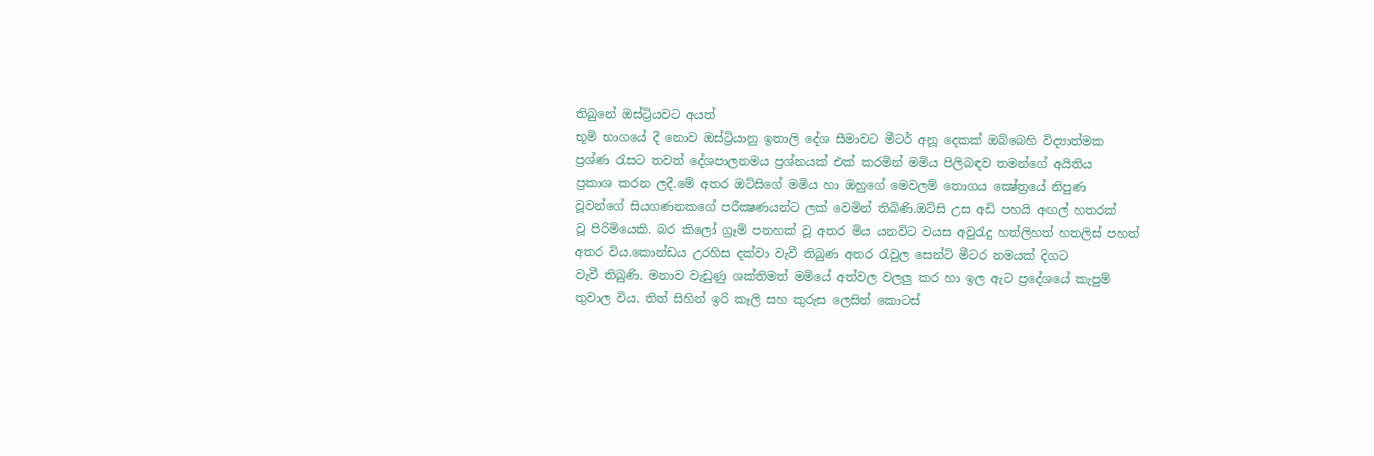තිබුනේ ඔස්ට්‍රියවට අයත්
භූමි භාගයේ දී නොව ඔස්ට්‍රියානු ඉතාලි දේශ සීමාවට මීටර් අනූ දෙකක් ඔබ්බෙහි විද්‍යාත්මක
ප්‍රශ්ණ රැසට තවත් දේශපාලනමය ප්‍රශ්නයක් එක් කරමින් මමිය පිලිබඳව තමන්ගේ අයිතිය
ප්‍රකාශ කරන ලදී.මේ අතර ඔට්සිගේ මමිය හා ඔහුගේ මෙවලම් තොගය ක්‍ෂේත්‍රයේ නිපුණ
වූවන්ගේ සියගණනකගේ පරීක්‍ෂණයන්ට ලක් වෙමින් තිබිණි.ඔට්සි උස අඩි පහයි අඟල් හතරක්
වූ පිරිමියෙකි. බර කිලෝ ග්‍රෑම් පනහක් වූ අතර මිය යනවිට වයස අවුරැදු හත්ලිහත් හතලිස් පහත් අතර විය.කොන්ඩය උරහිස දක්වා වැවී තිබුණ අතර රැවුල සෙන්ටි මීටර නමයක් දිගට
වැවී තිබුණි. මනාව වැඩුණු ශක්තිමත් මමියේ අත්වල වලලු කර හා ඉල ඇට ප්‍රදේශයේ කැපුම්
තුවාල විය. තිත් සිහින් ඉරි කෑලි සහ කුරුස ලෙසින් කොටස්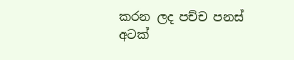කරන ලද පච්ච පනස් අටක්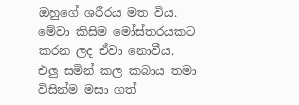ඔහුගේ ශරීරය මත විය. මේවා කිසිම මෝස්තරයකට කරන ලද ඒවා නොවීය.
එලු සමින් කල කබාය තමා විසින්ම මසා ගත්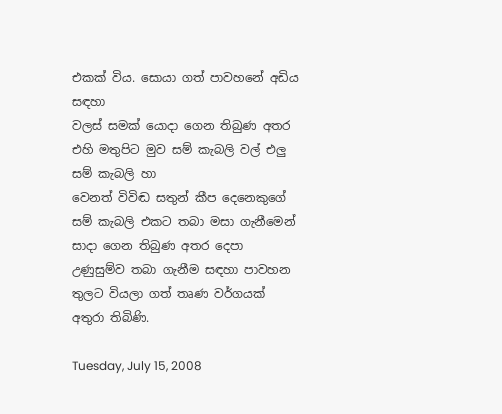එකක් විය. සොයා ගත් පාවහනේ අඩිය සඳහා
වලස් සමක් යොදා ගෙන තිබුණ අතර එහි මතුපිට මුව සම් කැබලි වල් එලු සම් කැබලි හා
වෙනත් විවිඬ සතුන් කීප දෙනෙකුගේ සම් කැබලි එකට තබා මසා ගැනීමෙන් සාදා ගෙන තිබුණ අතර දෙපා උණුසුම්ව තබා ගැනීම සඳහා පාවහන තුලට වියලා ගත් තෘණ වර්ගයක්
අතුරා තිබිණි.

Tuesday, July 15, 2008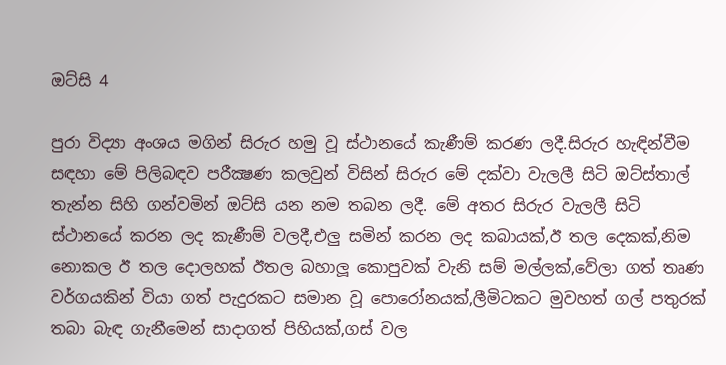ඔට්සි 4

පුරා විද්‍යා අංශය මගින් සිරුර හමු වූ ස්ථානයේ කැණීම් කරණ ලදී.සිරුර හැඳින්වීම සඳහා මේ පිලිබඳව පරීක්‍ෂණ කලවුන් විසින් සිරුර මේ දක්වා වැලලී සිටි ඔට්ස්තාල් තැන්න සිහි ගන්වමින් ඔට්සි යන නම තබන ලදී. මේ අතර සිරුර වැලලී සිටි ස්ථානයේ කරන ලද කැණීම් වලදී,එලු සමින් කරන ලද කබායක්,ඊ තල දෙකක්,නිම නොකල ඊ තල දොලහක් ඊතල බහාලූ කොපුවක් වැනි සම් මල්ලක්,වේලා ගත් තෘණ වර්ගයකින් වියා ගත් පැදුරකට සමාන වූ පොරෝනයක්,ලීමිටකට මුවහත් ගල් පතුරක් තබා බැඳ ගැනීමෙන් සාදාගත් පිහියක්,ගස් වල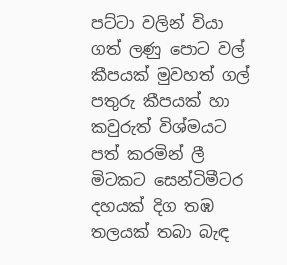පට්ටා වලින් වියා ගත් ලණු පොට වල් කීපයක් මුවහත් ගල් පතුරු කීපයක් හා කවුරුත් විශ්මයට පත් කරමින් ලී මිටකට සෙන්ටිමීටර දහයක් දිග තඹ තලයක් තබා බැඳ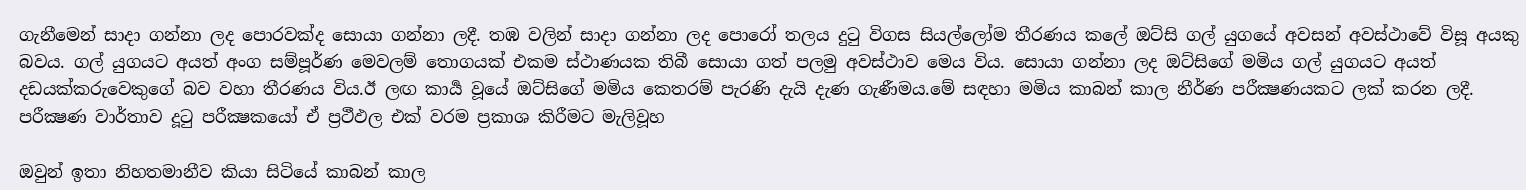ගැනීමෙන් සාදා ගන්නා ලද පොරවක්ද සොයා ගන්නා ලදී. තඹ වලින් සාදා ගන්නා ලද පොරෝ තලය දුටු විගස සියල්ලෝම තීරණය කලේ ඔට්සි ගල් යුගයේ අවසන් අවස්ථාවේ විසූ අයකු බවය. ගල් යුගයට අයත් අංග සම්පූර්ණ මෙවලම් තොගයක් එකම ස්ථාණයක තිබී සොයා ගත් පලමු අවස්ථාව මෙය විය. සොයා ගන්නා ලද ඔට්සිගේ මමිය ගල් යුගයට අයත් දඩයක්කරුවෙකුගේ බව වහා තීරණය විය.ඊ ලඟ කාර්‍ය වූයේ ඔට්සිගේ මමිය කෙතරම් පැරණි දැයි දැණ ගැණීමය.මේ සඳහා මමිය කාබන් කාල නීර්ණ පරීක්‍ෂණයකට ලක් කරන ලදී. පරීක්‍ෂණ වාර්තාව දූටු පරීක්‍ෂකයෝ ඒ ප්‍රථීඵල එක් වරම ප්‍රකාශ කිරීමට මැලිවූහ

ඔවුන් ඉතා නිහතමානීව කියා සිටියේ කාබන් කාල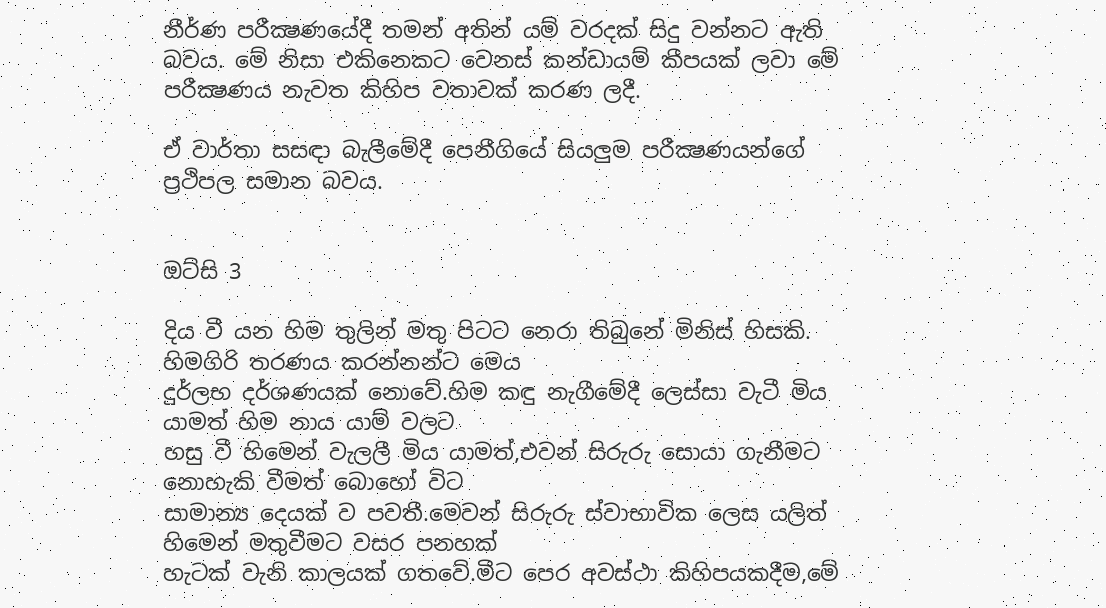නීර්ණ පරීක්‍ෂණයේදී තමන් අතින් යම් වරදක් සිදු වන්නට ඇති බවය. මේ නිසා එකිනෙකට වෙනස් කන්ඩායම් කීපයක් ලවා මේ පරීක්‍ෂණය නැවත කිහිප වතාවක් කරණ ලදී.

ඒ වාර්තා සසඳා බැලීමේදී පෙනීගියේ සියලුම පරීක්‍ෂණයන්ගේ ප්‍රථිපල සමාන බවය.


ඔට්සි 3

දිය වී යන හිම තුලින් මතු පිටට නෙරා තිබුනේ මිනිස් හිසකි. හිමගිරි තරණය කරන්නන්ට මෙය
දුර්ලභ දර්ශණයක් නොවේ.හිම කඳු නැගීමේදී ලෙස්සා වැටී මිය යාමත් හිම නාය යාම් වලට
හසු වී හිමෙන් වැලලී මිය යාමත්,එවන් සිරුරු සොයා ගැනීමට නොහැකි වීමත් බොහෝ විට
සාමාන්‍ය දෙයක් ව පවතී.මෙවන් සිරුරු ස්වාභාවික ලෙස යලිත් හිමෙන් මතුවීමට වසර පනහක්
හැටක් වැනි කාලයක් ගතවේ.මීට පෙර අවස්ථා කිහිපයකදීම,මේ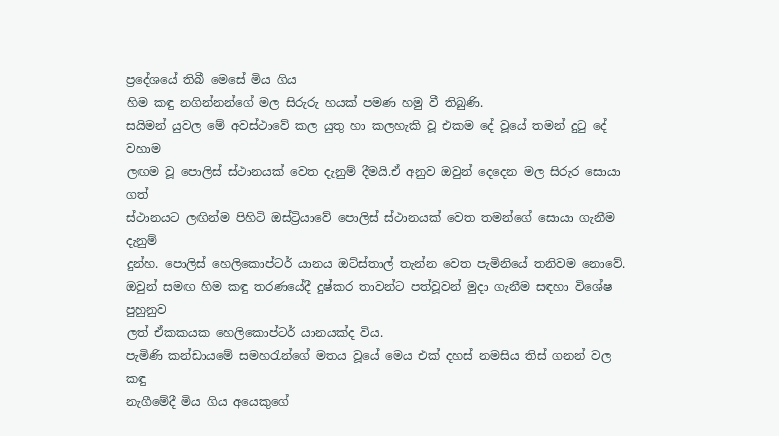ප්‍රදේශයේ තිබී මෙසේ මිය ගිය
හිම කඳු නගින්නන්ගේ මල සිරුරු හයක් පමණ හමු වී තිබුණි.
සයිමන් යුවල මේ අවස්ථාවේ කල යුතු හා කලහැකි වූ එකම දේ වූයේ තමන් දුටු දේ වහාම
ලඟම වූ පොලිස් ස්ථානයක් වෙත දැනුම් දීමයි.ඒ අනුව ඔවුන් දෙදෙන මල සිරුර සොයා ගත්
ස්ථානයට ලඟින්ම පිහිටි ඔස්ට්‍රියාවේ පොලිස් ස්ථානයක් වෙත තමන්ගේ සොයා ගැනීම දැනුම්
දුන්හ. පොලිස් හෙලිකොප්ටර් යානය ඔට්ස්තාල් තැන්න වෙත පැමිනියේ තනිවම නොවේ.
ඔවුන් සමඟ හිම කඳු තරණයේදී දුෂ්කර තාවන්ට පත්වූවන් මුදා ගැනීම සඳහා විශේෂ පුහුනුව
ලත් ඒකකයක හෙලිකොප්ටර් යානයක්ද විය.
පැමිණි කන්ඩායමේ සමහරැන්ගේ මතය වූයේ මෙය එක් දහස් නමසිය තිස් ගනන් වල කඳු
නැගීමේදී මිය ගිය අයෙකුගේ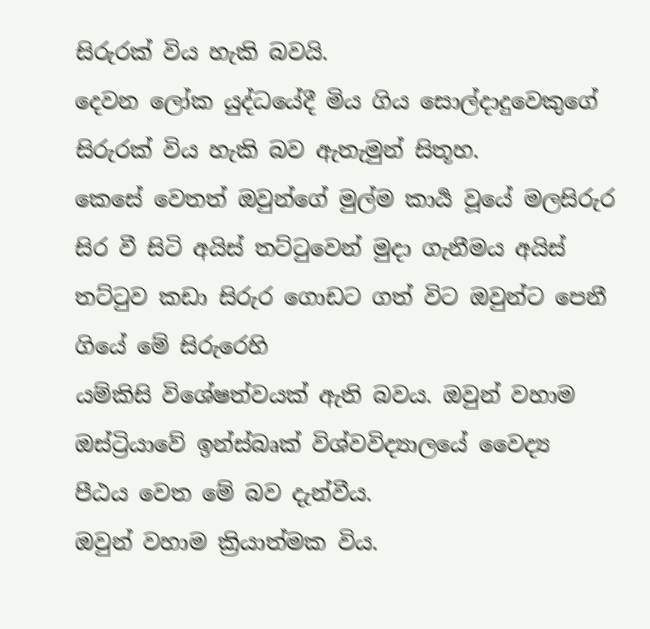සිරුරක් විය හැකි බවයි.
දෙවන ලෝක යුද්ධයේදී මිය ගිය සොල්දාදුවෙකුගේ සිරුරක් විය හැකි බව ඇතැමුන් සිතූහ.
කෙසේ වෙතත් ඔවුන්ගේ මුල්ම කාර්‍ය වූයේ මලසිරුර සිර වී සිටි අයිස් තට්ටුවෙන් මුදා ගැනීමය අයිස් තට්ටුව කඩා සිරුර ගොඩට ගත් විට ඔවුන්ට පෙනී ගියේ මේ සිරුරෙහි
යම්කිසි විශේෂත්වයක් ඇති බවය. ඔවුන් වහාම ඔස්ට්‍රියාවේ ඉන්ස්බෘක් විශ්වවිද්‍යාලයේ වෛද්‍ය
පීඨය වෙත මේ බව දැන්වීය.
ඔවුන් වහාම ක්‍රියාත්මක විය.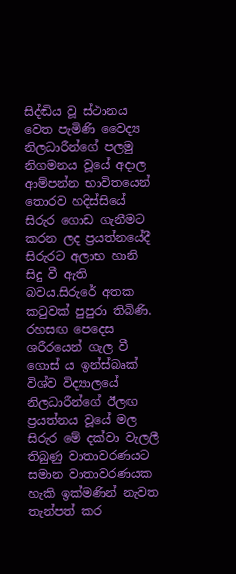සිද්ඬිය වූ ස්ථානය වෙත පැමිණි වෛද්‍ය නිලධාරීන්ගේ පලමු නිගමනය වූයේ අදාල ආම්පන්න භාවිතයෙන් තොරව හදිස්සියේ සිරුර ගොඩ ගැනීමට කරන ලද ප්‍රයත්නයේදී
සිරුරට අලාභ හානි සිදු වී ඇති බවය.සිරුරේ අතක කටුවක් පුපුරා තිබිණි.
රහසඟ පෙදෙස ශරීරයෙන් ගැල වී ගොස්‍ ය ඉන්ස්බෘක් විශ්ව විද්‍යාලයේ නිලධාරීන්ගේ ඊලඟ
ප්‍රයත්නය වූයේ මල සිරුර මේ දක්වා වැලලී තිබුණු වාතාවරණයට සමාන වාතාවරණයක
හැකි ඉක්මණින් නැවත තැන්පත් කර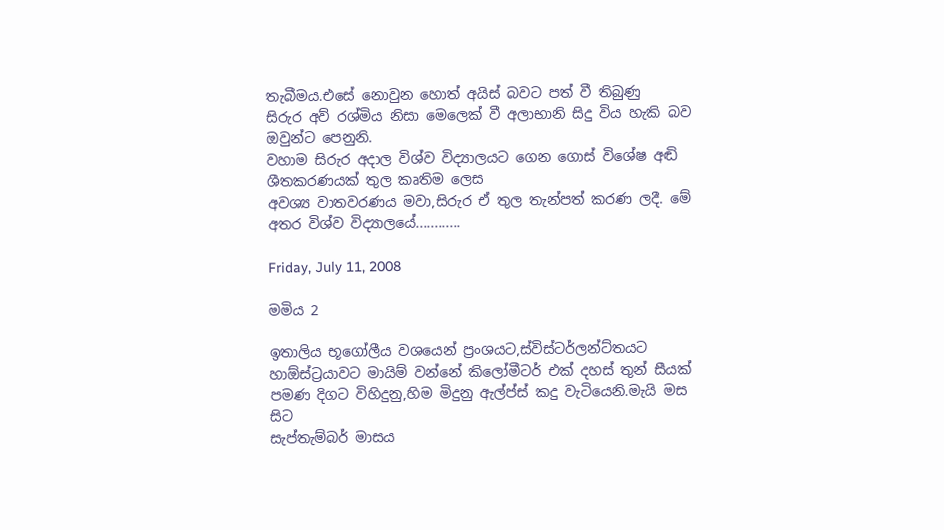තැබීමය.එසේ නොවුන හොත් අයිස් බවට පත් වී තිබුණු
සිරුර අව් රශ්මිය නිසා මෙලෙක් වී අලාභානි සිදු විය හැකි බව ඔවුන්ට පෙනුනි.
වහාම සිරුර අදාල විශ්ව විද්‍යාලයට ගෙන ගොස් විශේෂ අඬි ශීතකරණයක් තුල කෘතිම ලෙස
අවශ්‍ය වාතවරණය මවා,සිරුර ඒ තුල තැන්පත් කරණ ලදී. මේ අතර විශ්ව විද්‍යාලයේ............

Friday, July 11, 2008

මමිය 2

ඉතාලිය භූගෝලීය වශයෙන් ප්‍රංශයට,ස්විස්ටර්ලන්ට්තයට හාඕස්ට්‍රයාවට මායිම් වන්නේ කිලෝමීටර් එක් දහස් තුන් සීයක් පමණ දිගට විහිදුනු,හිම මිදුනු ඇල්ප්ස් කදු වැටියෙනි.මැයි මස සිට
සැප්තැම්බර් මාසය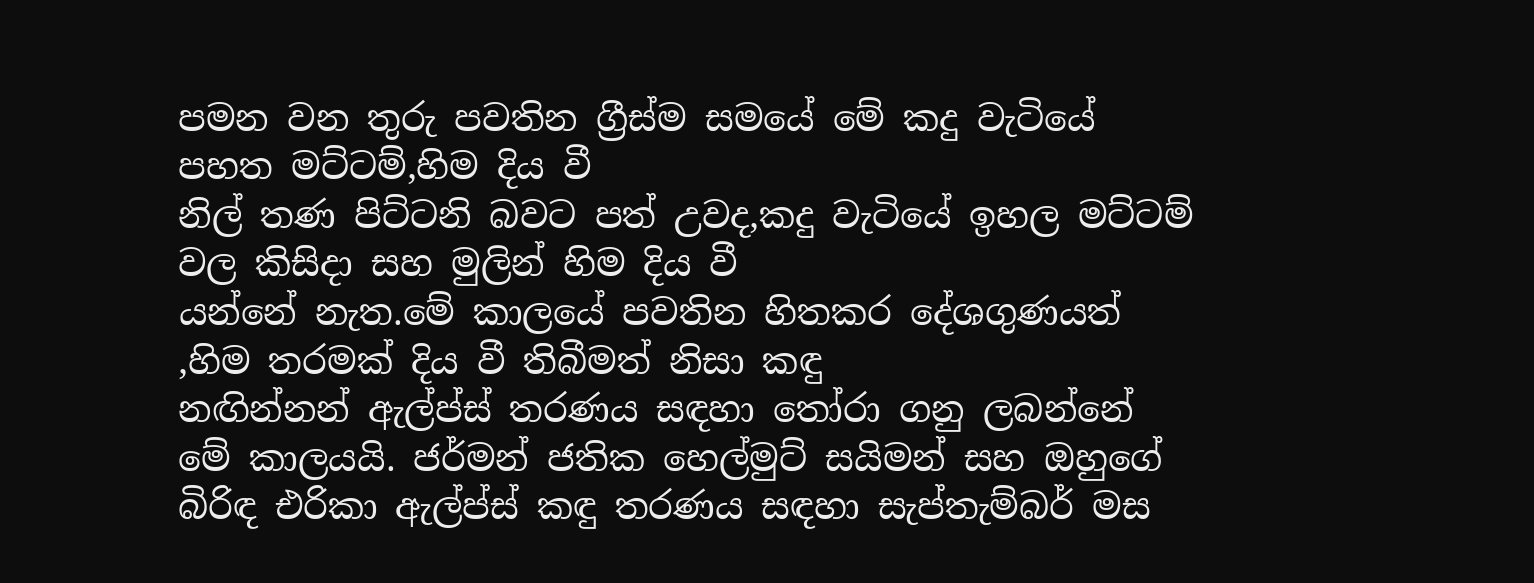පමන වන තුරු පවතින ග්‍රීස්ම සමයේ මේ කදු වැටියේ පහත මට්ටම්,හිම දිය වී
නිල් තණ පිට්ටනි බවට පත් උවද,කදු වැටියේ ඉහල මට්ටම් වල කිසිදා සහ මුලින් හිම දිය වී
යන්නේ නැත.මේ කාලයේ පවතින හිතකර දේශගුණයත් ,හිම තරමක් දිය වී තිබීමත් නිසා කඳු
නඟින්නන් ඇල්ප්ස් තරණය සඳහා තෝරා ගනු ලබන්නේ මේ කාලයයි. ජර්මන් ජතික හෙල්මුට් සයිමන් සහ ඔහුගේ බිරිඳ එරිකා ඇල්ප්ස් කඳු තරණය සඳහා සැප්තැම්බර් මස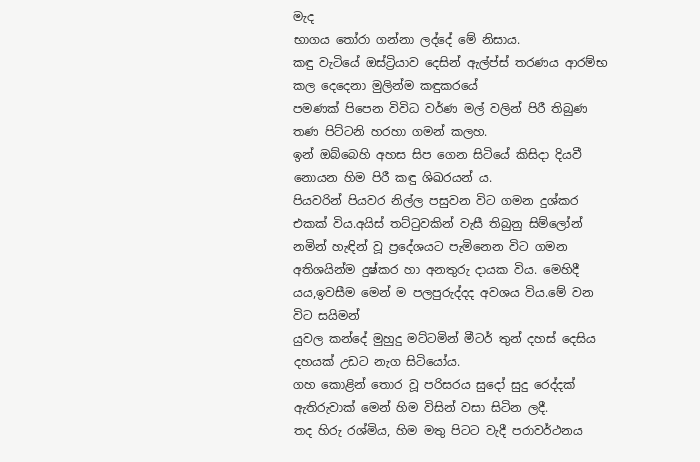මැද
භාගය තෝරා ගන්නා ලද්දේ මේ නිසාය.
කඳු වැටියේ ඔස්ට්‍රියාව දෙසින් ඇල්ප්ස් තරණය ආරම්භ කල දෙදෙනා මුලින්ම කඳුකරයේ
පමණක් පිපෙන විවිධ වර්ණ මල් වලින් පිරී තිබුණ තණ පිට්ටනි හරහා ගමන් කලහ.
ඉන් ඔබ්බෙහි අහස සිප ගෙන සිටියේ කිසිදා දියවී නොයන හිම පිරී කඳු ශිඛරයන්‍ ය.
පියවරින් පියවර නිල්ල පසුවන විට ගමන දුශ්කර එකක් විය.අයිස් තට්ටුවකින් වැසී තිබුනු සිම්ලෝන් නමින් හැඳින් වූ ප්‍රදේශයට පැමිනෙන විට ගමන අතිශයින්ම දුෂ්කර හා අනතුරු දායක විය. මෙහිදී යය,ඉවසීම මෙන් ම පලපුරුද්දද අවශය විය.මේ වන විට සයිමන්
යුවල කන්දේ මුහුදු මට්ටමින් මීටර් තුන් දහස් දෙසිය දහයක් උඩට නැග සිටියෝය.
ගහ කොළින් තොර වූ පරිසරය සුදෝ සුදු රෙද්දක් ඇතිරුවාක් මෙන් හිම විසින් වසා සිටින ලදී.
තද හිරු රශ්මිය, හිම මතු පිටට වැදී පරාවර්ථනය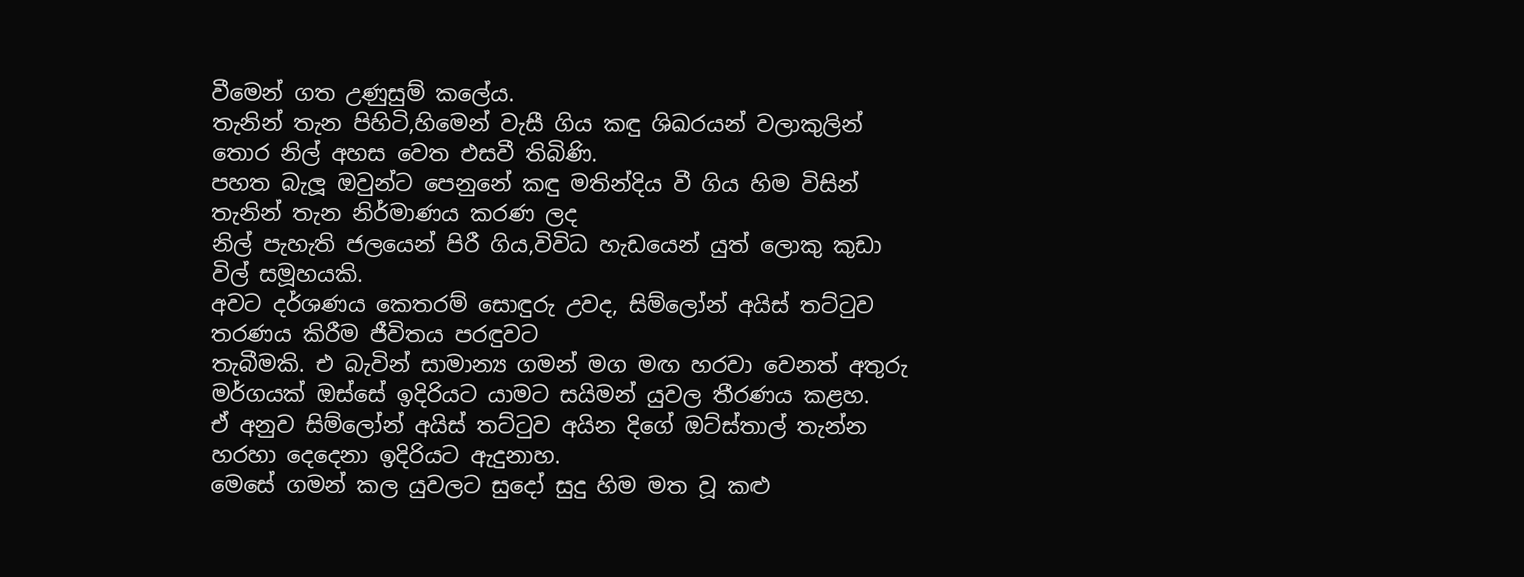වීමෙන් ගත උණුසුම් කලේය.
තැනින් තැන පිහිටි,හිමෙන් වැසී ගිය කඳු ශිඛරයන් වලාකුලින් තොර නිල් අහස වෙත එසවී තිබිණි.
පහත බැලූ ඔවුන්ට පෙනුනේ කඳු මතින්දිය වී ගිය හිම විසින් තැනින් තැන නිර්මාණය කරණ ලද
නිල් පැහැති ජලයෙන් පිරී ගිය,විවිධ හැඩයෙන් යුත් ලොකු කුඩා විල් සමූහයකි.
අවට දර්ශණය කෙතරම් සොඳුරු උවද, සිම්ලෝන් අයිස් තට්ටුව තරණය කිරීම ජීවිතය පරඳුවට
තැබීමකි. එ බැවින් සාමාන්‍ය ගමන් මග මඟ හරවා වෙනත් අතුරු මර්ගයක් ඔස්සේ ඉදිරියට යාමට සයිමන් යුවල තීරණය කළහ.
ඒ අනුව සිම්ලෝන් අයිස් තට්ටුව අයින දිගේ ඔට්ස්තාල් තැන්න හරහා දෙදෙනා ඉදිරියට ඇදුනාහ.
මෙසේ ගමන් කල යුවලට සුදෝ සුදු හිම මත වූ කළු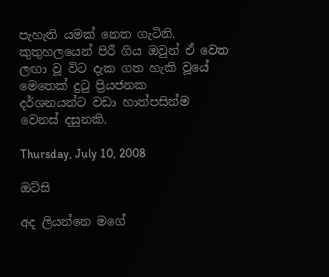පැහැති යමක් නෙත ගැටිනි.
කුතුහලයෙන් පිරී ගිය ඔවුන් ඒ වෙත ලඟා වූ විට දැක ගත හැකි වූයේ මෙතෙක් දුටු ප්‍රියජනක
දර්ශනයන්ට වඩා හාත්පසින්ම වෙනස් දසුනකි.

Thursday, July 10, 2008

ඔට්සි

අද ලියන්නෙ මගේ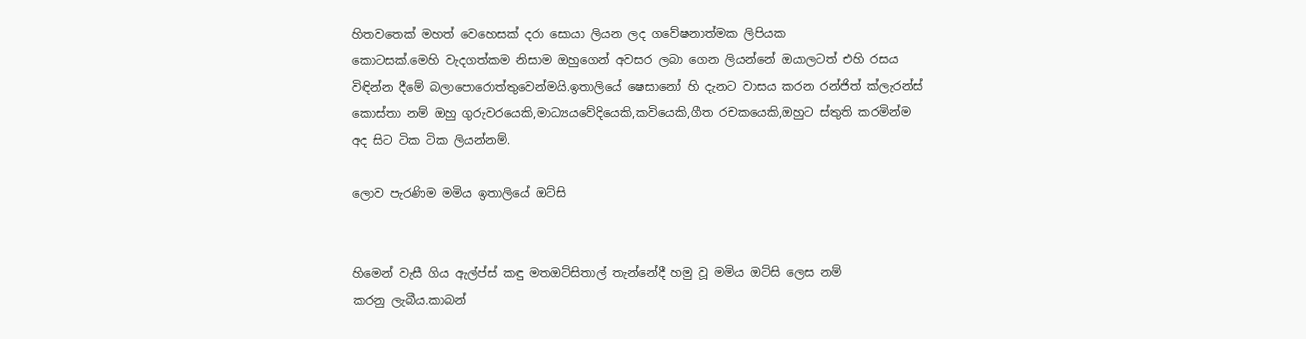හිතවතෙක් මහත් වෙහෙසක් දරා සොයා ලියන ලද ගවේෂනාත්මක ලිපියක
කොටසක්.මෙහි වැදගත්කම නිසාම ඔහුගෙන් අවසර ලබා ගෙන ලියන්නේ ඔයාලටත් එහි රසය
විඳින්න දීමේ බලාපොරොත්තුවෙන්මයි.ඉතාලියේ ෂෙසානෝ හි දැනට වාසය කරන රන්ජිත් ක්ලැරන්ස්
කොස්තා නම් ඔහු ගුරුවරයෙකි,මාධ්‍යයවේදියෙකි,කවියෙකි,ගීත රචකයෙකි,ඔහුට ස්තුති කරමින්ම
අද සිට ටික ටික ලියන්නම්.

ලොව පැරණිම මමිය ඉතාලියේ ඔට්සි


හිමෙන් වැසී ගිය ඇල්ප්ස් කඳු මතඔට්සිතාල් තැන්නේදී හමු වූ මමිය ඔට්සි ලෙස නම්
කරනු ලැබීය.කාබන්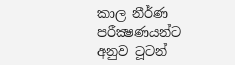කාල නීර්ණ පරීක්‍ෂණයන්ට අනුව ටූටන්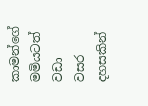කාමන්ගේ මමියටත් වඩා
වසර දහසකින්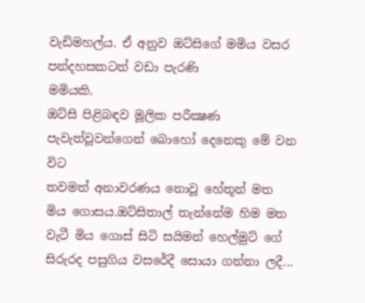වැඩිමහල්ය‍. ඒ අනුව ඔට්සිගේ මමිය වසර පන්දහසකටත් වඩා පැරණි
මමියකි.
ඔට්සි පිළිබඳව මූලික පරීක්‍ෂණ පැවැත්වූවන්ගෙන් බොහෝ දෙනෙකු මේ වන විට
තවමත් අනාවරණය නොවූ හේතූන් මත මිය ගොසය‍.ඔට්සිතාල් තැන්නේම හිම මත
වැටී මිය ගොස් සිටි සයිමන් හෙල්මුට් ගේ සිරුරද පසුගිය වසරේදී සොයා ගන්නා ලදී...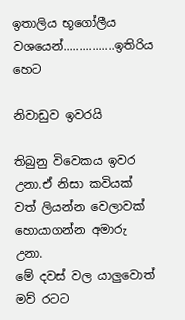ඉතාලිය භූගෝලීය වශයෙන්................ඉතිරිය හෙට

නිවාඩුව ඉවරයි

තිබුනු විවෙකය ඉවර උනා.ඒ නිසා කවියක් වත් ලියන්න වෙලාවක් හොයාගන්න අමාරු උනා.
මේ දවස් වල යාලුවොත් මව් රටට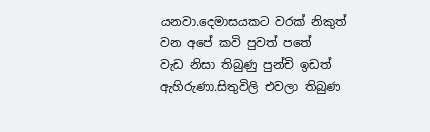යනවා.දෙමාසයකට වරක් නිකුත් වන අපේ කවි පුවත් පතේ
වැඩ නිසා තිබුණු පුන්චි ඉඩත් ඇහිරුණා.සිතුවිලි එවලා තිබුණ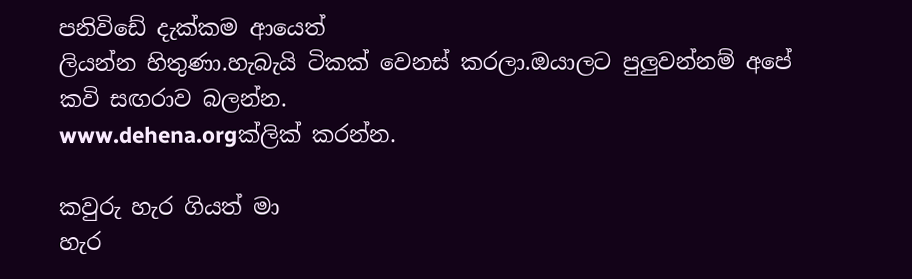පනිවිඩේ දැක්කම ආයෙත්
ලියන්න හිතුණා.හැබැයි ටිකක් වෙනස් කරලා.ඔයාලට පුලුවන්නම් අපේ කවි සඟරාව බලන්න.
www.dehena.orgක්ලික් කරන්න.

කවුරු හැර ගියත් මා
හැර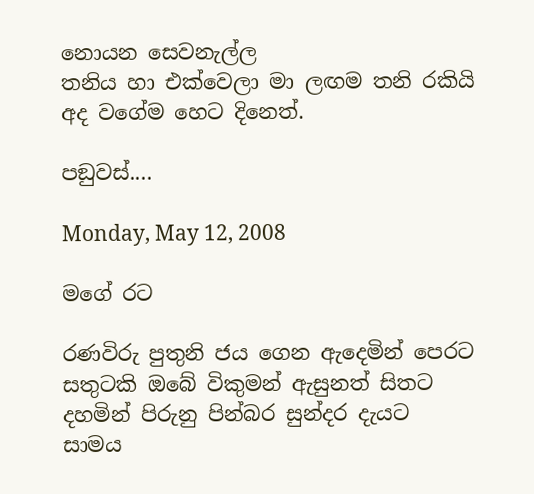නොයන සෙවනැල්ල
තනිය හා එක්වෙලා මා ලඟම තනි රකියි
අද වගේම හෙට දිනෙත්.

පඞුවස්....

Monday, May 12, 2008

මගේ රට

රණවිරු පුතුනි ජය ගෙන ඇදෙමින් පෙරට
සතුටකි ඔබේ විකුමන් ඇසුනත් සිතට
දහමින් පිරුනු පින්බර සුන්දර දැයට
සාමය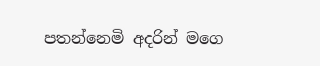පතන්නෙමි අදරින් මගෙ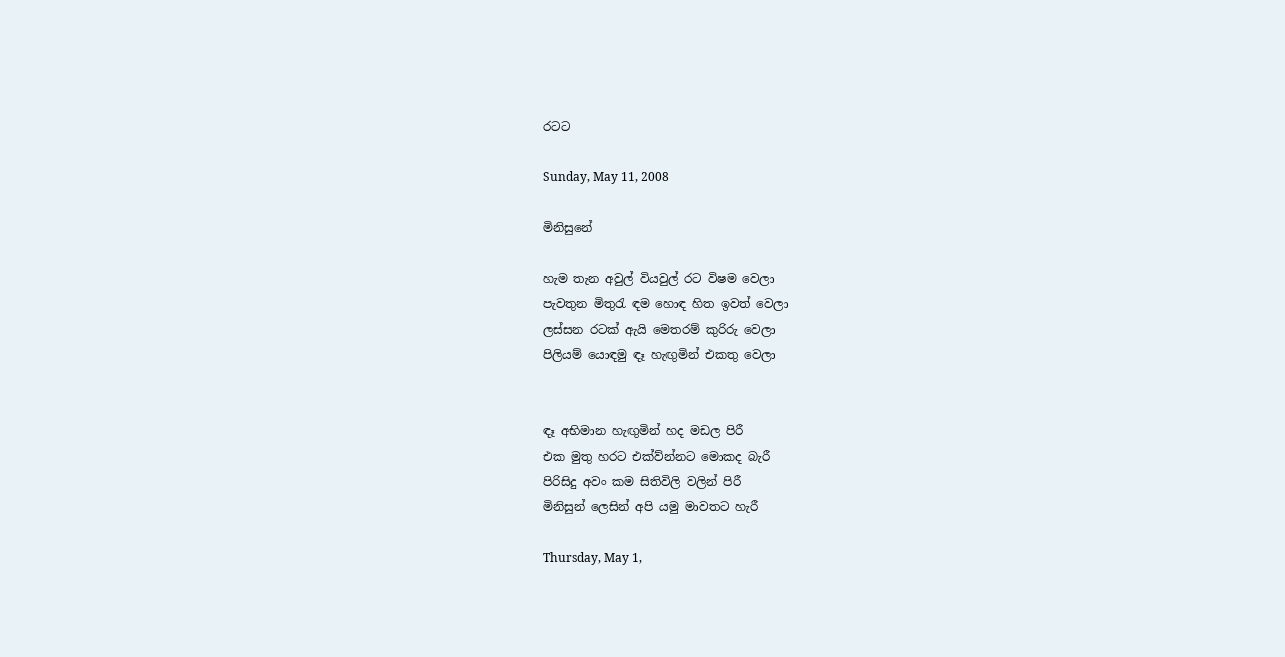රටට

Sunday, May 11, 2008

මිනිසුනේ

හැම තැන අවුල් වියවුල් රට විෂම වෙලා
පැවතුන මිතුරැ ඳම හොඳ හිත ඉවත් වෙලා
ලස්සන රටක් ඇයි මෙතරම් කුරිරු වෙලා
පිලියම් යොඳමු ඳෑ හැඟුමින් එකතු වෙලා


ඳෑ අභිමාන හැඟුමින් හද මඩල පිරී
එක මුතු හරට එක්ව්න්නට මොකද බැරී
පිරිසිදු අවං කම සිතිවිලි වලින් පිරී
මිනිසුන් ලෙසින් අපි යමු මාවතට හැරී

Thursday, May 1,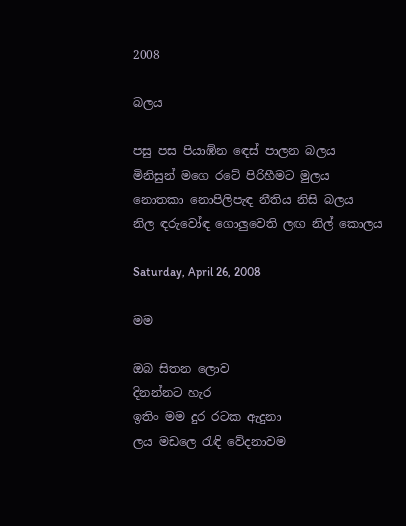2008

බලය

පසු පස පියාඹ්න ඳෙස් පාලන බලය
මිනිසුන් මගෙ රටේ පිරිහීමට මුලය
නොතකා නොපිලිපැඳ නීතිය නිසි බලය
නිල ඳරුවෝඳ ගොලුවෙති ලඟ නිල් කොලය

Saturday, April 26, 2008

මම

ඔබ සිතන ලොව
දිනන්නට හැර
ඉතිං මම දුර රටක ඇදුනා
ලය මඩලෙ රැඳි වේදනාවම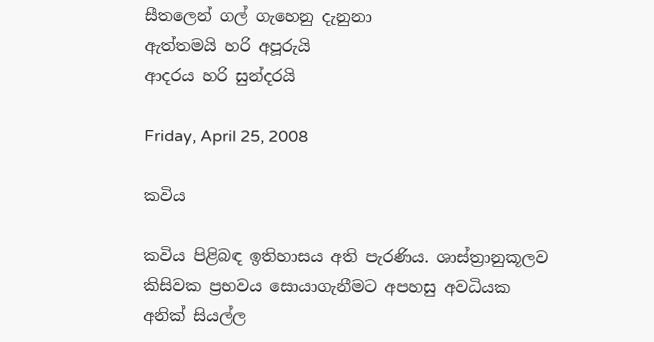සීතලෙන් ගල් ගැහෙනු දැනුනා
ඇත්තමයි හරි අපූරුයි
ආදරය හරි සුන්දරයි

Friday, April 25, 2008

කවිය

කවිය පිළිබඳ ඉතිහාසය අති පැරණිය. ශාස්ත්‍රානුකූලව කිසිවක ප්‍රභවය සොයාගැනීමට අපහසු අවධියක අනික් සියල්ල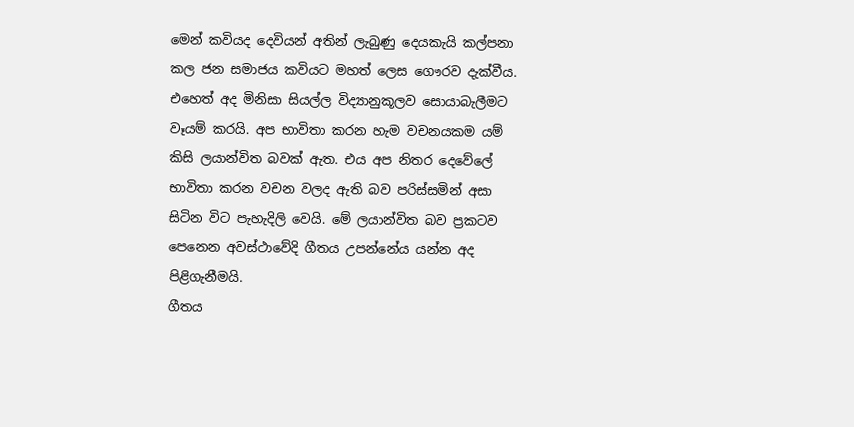මෙන් කවියද දෙවියන් අතින් ලැබුණු දෙයකැයි කල්පනා කල ජන සමාජය කවියට මහත් ලෙස ගෞරව දැක්වීය.
එහෙත් අද මිනිසා සියල්ල විද්‍යානුකූලව සොයාබැලීමට වෑයම් කරයි. අප භාවිතා කරන හැම වචනයකම යම් කිසි ලයාන්විත බවක් ඇත. එය අප නිතර දෙවේලේ භාවිතා කරන වචන වලද ඇති බව පරිස්සමින් අසා සිටින විට පැහැදිලි වෙයි. මේ ලයාන්විත බව ප්‍රකටව පෙනෙන අවස්ථාවේදි ගීතය උපන්නේය යන්න අද පිළිගැනීමයි.
ගීතය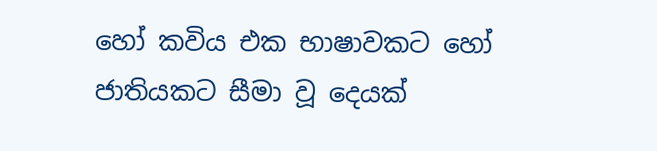හෝ කවිය එක භාෂාවකට හෝ ජාතියකට සීමා වූ දෙයක්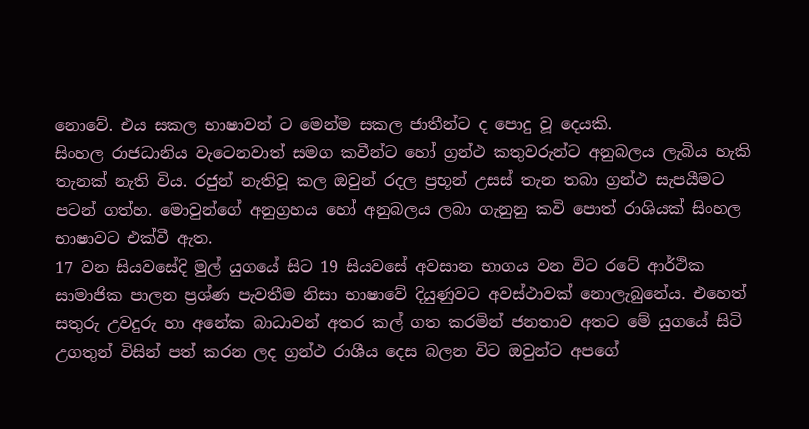නොවේ. එය සකල භාෂාවන් ට මෙන්ම සකල ජාතීන්ට ද පොදු වූ දෙයකි.
සිංහල රාජධානිය වැටෙනවාත් සමග කවීන්ට හෝ ග්‍රන්ථ කතුවරුන්ට අනුබලය ලැබිය හැකි තැනක් නැති විය. රජුන් නැතිවූ කල ඔවුන් රදල ප්‍රභූන් උසස් තැන තබා ග්‍රන්ථ සැපයීමට පටන් ගත්හ. මොවුන්ගේ අනුග්‍රහය හෝ අනුබලය ලබා ගැනුනු කවි පොත් රාශියක් සිංහල භාෂාවට එක්වී ඇත.
17 වන සියවසේදි මුල් යුගයේ සිට 19 සියවසේ අවසාන භාගය වන විට රටේ ආර්ථික සාමාජික පාලන ප්‍රශ්ණ පැවතීම නිසා භාෂාවේ දියුණුවට අවස්ථාවක් නොලැබුනේය. එහෙත් සතුරු උවදුරු හා අනේක බාධාවන් අතර කල් ගත කරමින් ජනතාව අතට මේ යුගයේ සිටි උගතුන් විසින් පත් කරන ලද ග්‍රන්ථ රාශීය දෙස බලන විට ඔවුන්ට අපගේ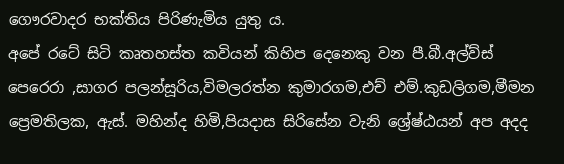ගෞරවාදර භක්තිය පිරිණැමිය යුතු ය.
අපේ රටේ සිටි කෘතහස්ත කවියන් කිහිප දෙනෙකු වන පී.බී.අල්ව්ස් පෙරෙරා ,සාගර පලන්සූරිය,විමලරත්න කුමාරගම,එච් එම්.කුඩලිගම,මීමන ප්‍රෙමතිලක, ඇස්. මහින්ද හිමි,පියදාස සිරිසේන වැනි ශ්‍රේෂ්ඨයන් අප අදද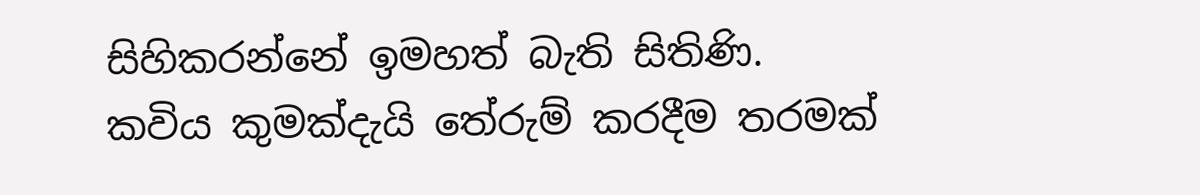සිහිකරන්නේ ඉමහත් බැති සිතිණි.
කවිය කුමක්දැයි තේරුම් කරදීම තරමක්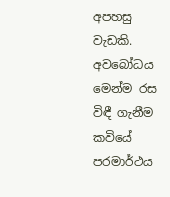අපහසු වැඩකි. අවබෝධය මෙන්ම රස විඳී ගැනීම කවියේ පරමාර්ථය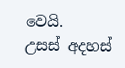වෙයි.
උසස් අදහස්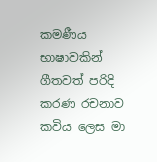කමණීය භාෂාවකින් ගීතවත් පරිදි කරණ රචනාව කවිය ලෙස මා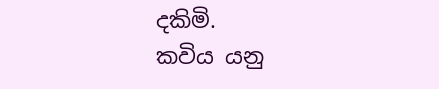දකිමි.
කවිය යනු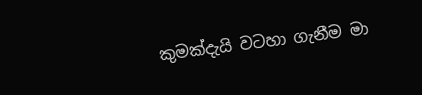කුමක්දැයි වටහා ගැනීම මා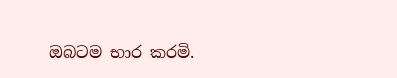ඔබටම භාර කරමි.